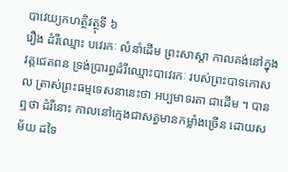បាវេយ្យកហត្ថិវត្ថុទី ៦
រឿង ដំរីឈ្មោះ បវេរកៈ លំនាំដើម ព្រះសាស្តា កាលគង់នៅក្នុងវត្តជេតពន ទ្រង់ប្រារព្ធដំរីឈ្មោះបាវេរកៈ របស់ព្រះបាទកោសល ត្រាស់ព្រះធម្មទេសនានេះថា អប្បមាទរតា ជាដើម ។ បានឮថា ដំរីនោះ កាលនៅក្មេងជាសត្វមានកម្លាំងច្រើន ដោយសម័យ ដទៃ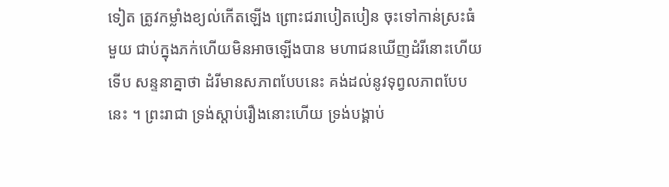ទៀត ត្រូវកម្លាំងខ្យល់កើតឡើង ព្រោះជរាបៀតបៀន ចុះទៅកាន់ស្រះធំ មួយ ជាប់ក្នុងភក់ហើយមិនអាចឡើងបាន មហាជនឃើញដំរីនោះហើយ ទើប សន្ទនាគ្នាថា ដំរីមានសភាពបែបនេះ គង់ដល់នូវទុព្វលភាពបែបនេះ ។ ព្រះរាជា ទ្រង់ស្តាប់រឿងនោះហើយ ទ្រង់បង្គាប់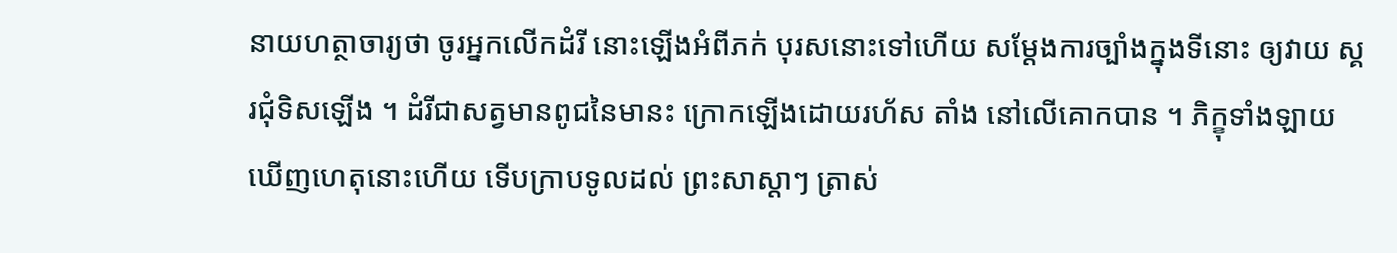នាយហត្ថាចារ្យថា ចូរអ្នកលើកដំរី នោះឡើងអំពីភក់ បុរសនោះទៅហើយ សម្តែងការច្បាំងក្នុងទីនោះ ឲ្យវាយ ស្គរជុំទិសឡើង ។ ដំរីជាសត្វមានពូជនៃមានះ ក្រោកឡើងដោយរហ័ស តាំង នៅលើគោកបាន ។ ភិក្ខុទាំងឡាយឃើញហេតុនោះហើយ ទើបក្រាបទូលដល់ ព្រះសាស្តាៗ ត្រាស់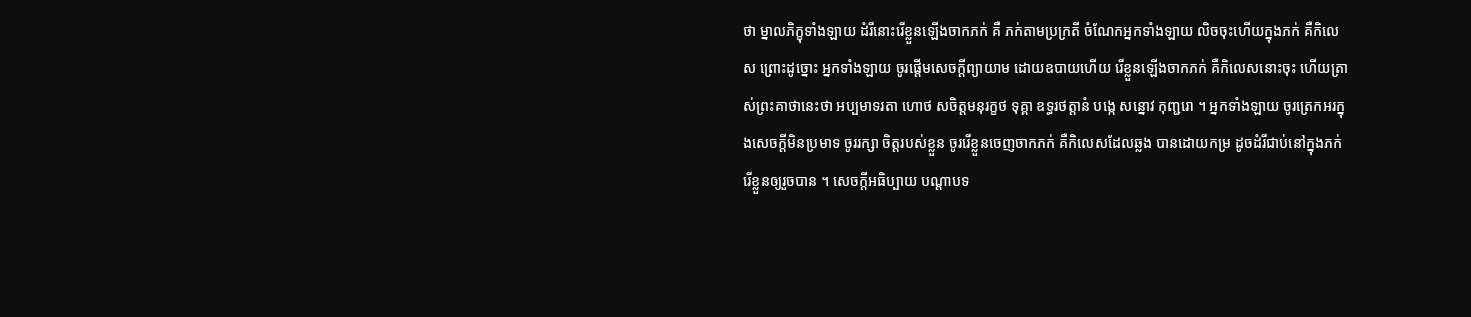ថា ម្នាលភិក្ខុទាំងឡាយ ដំរីនោះរើខ្លួនឡើងចាកភក់ គឺ ភក់តាមប្រក្រតី ចំណែកអ្នកទាំងឡាយ លិចចុះហើយក្នុងភក់ គឺកិលេស ព្រោះដូច្នោះ អ្នកទាំងឡាយ ចូរផ្តើមសេចក្តីព្យាយាម ដោយឧបាយហើយ រើខ្លួនឡើងចាកភក់ គឺកិលេសនោះចុះ ហើយត្រាស់ព្រះគាថានេះថា អប្បមាទរតា ហោថ សចិត្តមនុរក្ខថ ទុគ្គា ឧទ្ធរថត្តានំ បង្កេ សន្នោវ កុញ្ជរោ ។ អ្នកទាំងឡាយ ចូរត្រេកអរក្នុងសេចក្តីមិនប្រមាទ ចូររក្សា ចិត្តរបស់ខ្លួន ចូររើខ្លួនចេញចាកភក់ គឺកិលេសដែលឆ្លង បានដោយកម្រ ដូចដំរីជាប់នៅក្នុងភក់ រើខ្លួនឲ្យរួចបាន ។ សេចក្តីអធិប្បាយ បណ្តាបទ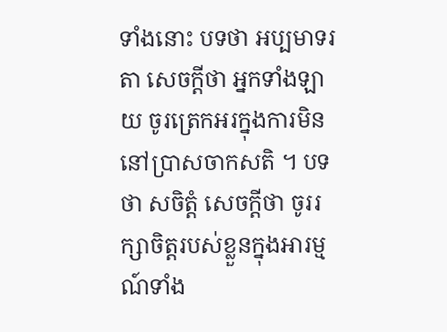ទាំងនោះ បទថា អប្បមាទរតា សេចក្តីថា អ្នកទាំងឡាយ ចូរត្រេកអរក្នុងការមិននៅប្រាសចាកសតិ ។ បទថា សចិត្តំ សេចក្តីថា ចូររក្សាចិត្តរបស់ខ្លួនក្នុងអារម្មណ៍ទាំង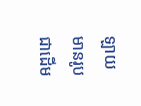ឡាយ មានរូបជាដើម